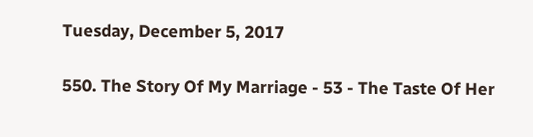Tuesday, December 5, 2017

550. The Story Of My Marriage - 53 - The Taste Of Her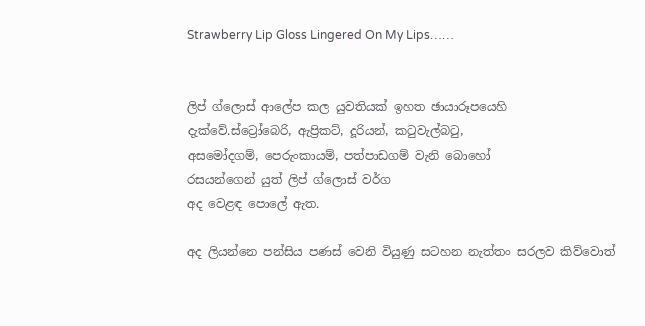Strawberry Lip Gloss Lingered On My Lips……


ලිප් ග්ලොස් ආලේප කල යුවතියක් ඉහත ඡායාරූපයෙහි
දැක්වේ.ස්ට්‍රෝබෙරි, ඇප්‍රිකට්, දූරියන්, කටුවැල්බටු,
අසමෝදගම්, පෙරුංකායම්, පත්පාඩගම් වැනි බොහෝ
රසයන්ගෙන් යුත් ලිප් ග්ලොස් වර්ග
අද වෙළඳ පොලේ ඇත.

අද ලියන්නෙ පන්සිය පණස් වෙනි වියුණු සටහන නැත්තං සරලව කිව්වොත්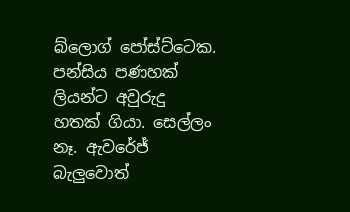බ්ලොග් පෝස්ට්ටෙක. පන්සිය පණහක් ලියන්ට අවුරුදු හතක් ගියා. සෙල්ලං නෑ. ඇවරේජ් බැලුවොත්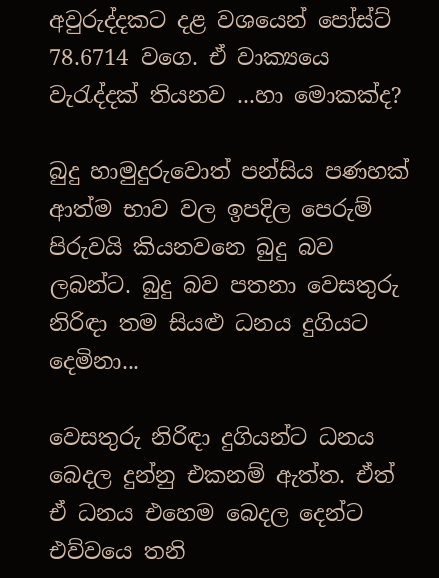අවුරුද්දකට දළ වශයෙන් පෝස්ට් 78.6714 වගෙ. ඒ වාක්‍යයෙ වැරැද්දක් තියනව ...හා මොකක්ද?

බුදු හාමුදුරුවොත් පන්සිය පණහක් ආත්ම භාව වල ඉපදිල පෙරුම් පිරුවයි කියනවනෙ බුදු බව ලබන්ට. බුදු බව පතනා වෙසතුරු නිරිඳා තම සියළු ධනය දුගියට දෙමිනා...

වෙසතුරු නිරිඳා දුගියන්ට ධනය බෙදල දුන්නු එකනම් ඇත්ත. ඒත් ඒ ධනය එහෙම බෙදල දෙන්ට එව්වයෙ තනි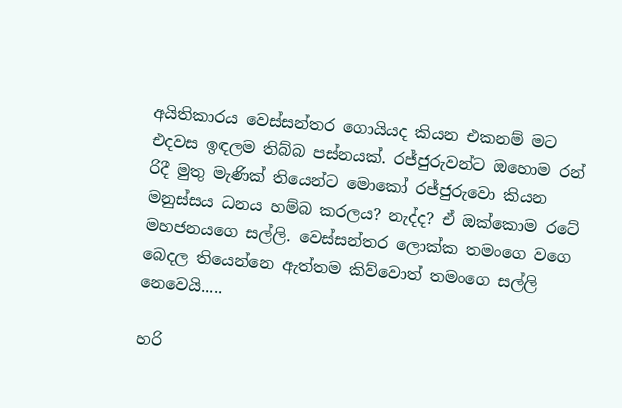අයිතිකාරය වෙස්සන්තර ගොයියද කියන එකනම් මට එදවස ඉඳලම තිබ්බ පස්නයක්. රජ්ජුරුවන්ට ඔහොම රන් රිදී මුතු මැණික් තියෙන්ට මොකෝ රජ්ජුරුවො කියන මනුස්සය ධනය හම්බ කරලය? නැද්ද? ඒ ඔක්කොම රටේ මහජනයගෙ සල්ලි. වෙස්සන්තර ලොක්ක තමංගෙ වගෙ බෙදල තියෙන්නෙ ඇත්තම කිව්වොත් තමංගෙ සල්ලි නෙවෙයි.....

හරි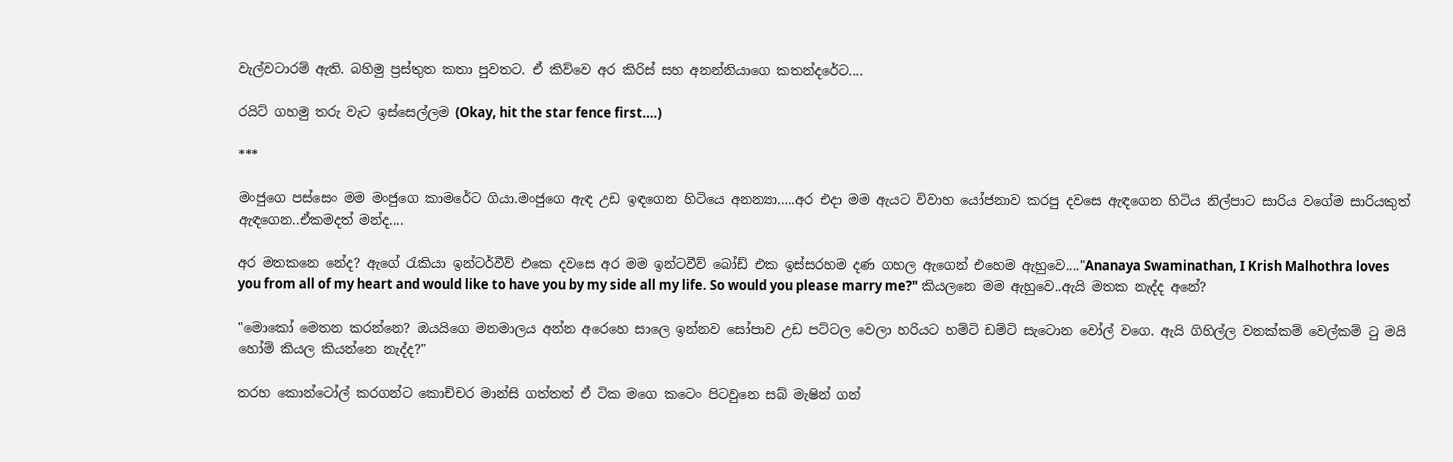වැල්වටාරම් ඇති. බහිමු ප්‍රස්තුත කතා පුවතට. ඒ කිව්වෙ අර කිරිස් සහ අනන්නියාගෙ කතන්දරේට....

රයිට් ගහමු තරු වැට ඉස්සෙල්ලම (Okay, hit the star fence first….)

***

මංජුගෙ පස්සෙං මම මංජුගෙ කාමරේට ගියා.මංජුගෙ ඇඳ උඩ ඉඳගෙන හිටියෙ අනන්‍යා…..අර එදා මම ඇයට විවාහ යෝජනාව කරපු දවසෙ ඇඳගෙන හිටිය නිල්පාට සාරිය වගේම සාරියකුත් ඇඳගෙන..ඒකමදත් මන්ද....

අර මතකනෙ නේද? ඇගේ රැකියා ඉන්ටර්වීව් එකෙ දවසෙ අර මම ඉන්ටවීව් බෝඩ් එක ඉස්සරහම දණ ගහල ඇගෙන් එහෙම ඇහුවෙ...."Ananaya Swaminathan, I Krish Malhothra loves you from all of my heart and would like to have you by my side all my life. So would you please marry me?" කියලනෙ මම ඇහුවෙ..ඇයි මතක නැද්ද අනේ?

"මොකෝ මෙතන කරන්නෙ? ඔයයිගෙ මනමාලය අන්න අරෙහෙ සාලෙ ඉන්නව සෝපාව උඩ පට්ටල වෙලා හරියට හම්ටි ඩම්ටි සැටොන වෝල් වගෙ. ඇයි ගිහිල්ල වනක්කම් වෙල්කම් ටු මයි හෝම් කියල කියන්නෙ නැද්ද?"

තරහ කොන්ටෝල් කරගන්ට කොච්චර මාන්සි ගත්තත් ඒ ටික මගෙ කටෙං පිටවුනෙ සබ් මැෂින් ගන්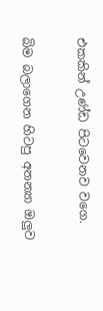එකකින් උණ්ඩ පිටවෙනව වගෙ.

බිම බලාගෙන හිටපු අනන්‍යා ඔලුව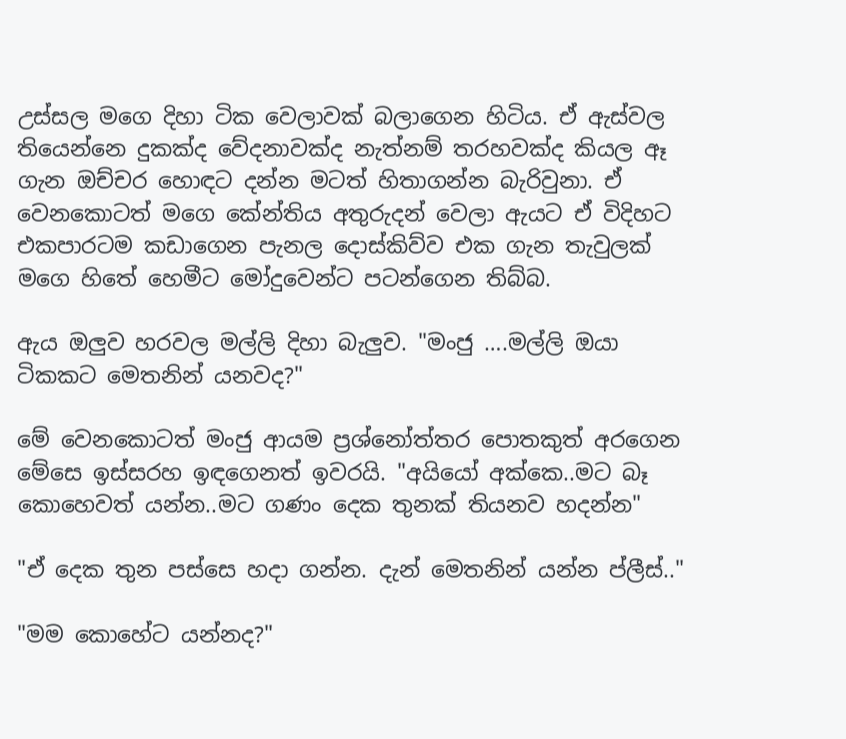උස්සල මගෙ දිහා ටික වෙලාවක් බලාගෙන හිටිය. ඒ ඇස්වල තියෙන්නෙ දුකක්ද වේදනාවක්ද නැත්නම් තරහවක්ද කියල ඈ ගැන ඔච්චර හොඳට දන්න මටත් හිතාගන්න බැරිවුනා. ඒ වෙනකොටත් මගෙ කේන්තිය අතුරුදන් වෙලා ඇයට ඒ විදිහට එකපාරටම කඩාගෙන පැනල දොස්කිව්ව එක ගැන තැවුලක් මගෙ හිතේ හෙමීට මෝදුවෙන්ට පටන්ගෙන තිබ්බ.

ඇය ඔලුව හරවල මල්ලි දිහා බැලුව. "මංජු ….මල්ලි ඔයා ටිකකට මෙතනින් යනවද?"

මේ වෙනකොටත් මංජු ආයම ප්‍රශ්නෝත්තර පොතකුත් අරගෙන මේසෙ ඉස්සරහ ඉඳගෙනත් ඉවරයි. "අයියෝ අක්කෙ..මට බෑ කොහෙවත් යන්න..මට ගණං දෙක තුනක් තියනව හදන්න"

"ඒ දෙක තුන පස්සෙ හදා ගන්න. දැන් මෙතනින් යන්න ප්ලීස්.."

"මම කොහේට යන්නද?"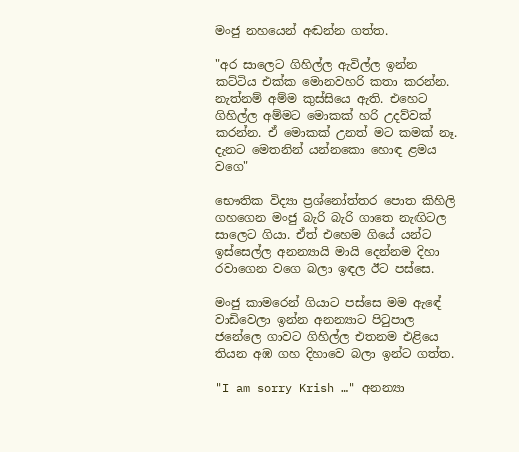මංජු නහයෙන් අඬන්න ගත්ත.

"අර සාලෙට ගිහිල්ල ඇවිල්ල ඉන්න කට්ටිය එක්ක මොනවහරි කතා කරන්න. නැත්නම් අම්ම කුස්සියෙ ඇති. එහෙට ගිහිල්ල අම්මට මොකක් හරි උදව්වක් කරන්න. ඒ මොකක් උනත් මට කමක් නෑ. දැනට මෙතනින් යන්නකො හොඳ ළමය වගෙ"

භෞතික විද්‍යා ප්‍රශ්නෝත්තර පොත කිහිලි ගහගෙන මංජු බැරි බැරි ගාතෙ නැඟිටල සාලෙට ගියා. ඒත් එහෙම ගියේ යන්ට ඉස්සෙල්ල අනන්‍යායි මායි දෙන්නම දිහා රවාගෙන වගෙ බලා ඉඳල ඊට පස්සෙ.

මංජු කාමරෙන් ගියාට පස්සෙ මම ඇඳේ වාඩිවෙලා ඉන්න අනන්‍යාට පිටුපාල ජනේලෙ ගාවට ගිහිල්ල එතනම එළියෙ තියන අඹ ගහ දිහාවෙ බලා ඉන්ට ගත්ත.

"I am sorry Krish …" අනන්‍යා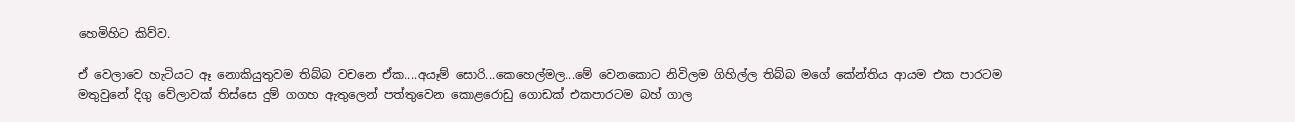හෙමිහිට කිව්ව.

ඒ වෙලාවෙ හැටියට ඈ නොකියුතුවම තිබ්බ වචනෙ ඒක....අයෑම් සොරි...කෙහෙල්මල...මේ වෙනකොට නිවිලම ගිහිල්ල තිබ්බ මගේ කේන්තිය ආයම එක පාරටම මතුවුනේ දිගු වේලාවක් තිස්සෙ දුම් ගගහ ඇතුලෙන් පත්තුවෙන කොළරොඩු ගොඩක් එකපාරටම බහ් ගාල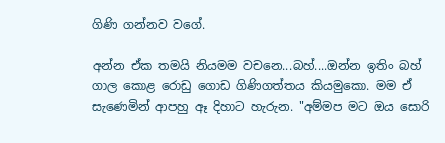ගිණි ගන්නව වගේ.

අන්න ඒක තමයි නියමම වචනෙ...බහ්....ඔන්න ඉතිං බහ් ගාල කොළ රොඩු ගොඩ ගිණිගත්තය කියමුකො. මම ඒ සැණෙමින් ආපහු ඈ දිහාට හැරුන. "අම්මප මට ඔය සොරි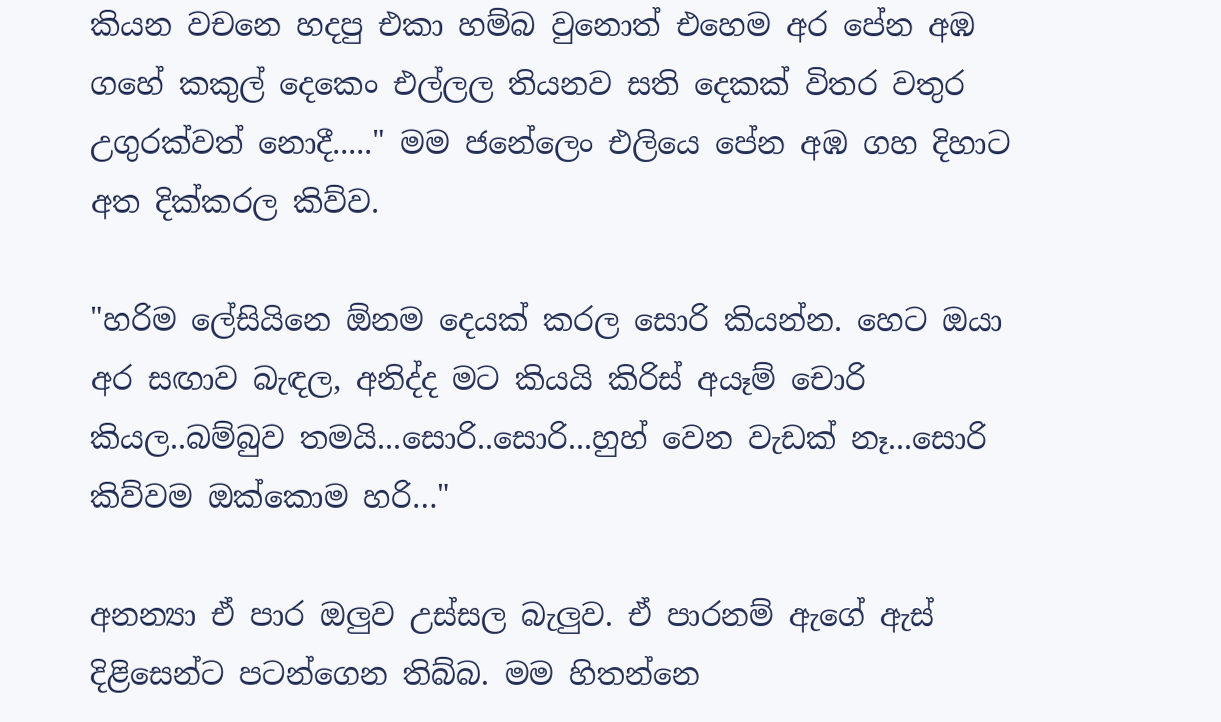කියන වචනෙ හදපු එකා හම්බ වුනොත් එහෙම අර පේන අඹ ගහේ කකුල් දෙකෙං එල්ලල තියනව සති දෙකක් විතර වතුර උගුරක්වත් නොදී....." මම ජනේලෙං එලියෙ පේන අඹ ගහ දිහාට අත දික්කරල කිව්ව.

"හරිම ලේසියිනෙ ඕනම දෙයක් කරල සොරි කියන්න. හෙට ඔයා අර සඟාව බැඳල, අනිද්ද මට කියයි කිරිස් අයෑම් චොරි කියල..බම්බුව තමයි...සොරි..සොරි...හුහ් වෙන වැඩක් නෑ...සොරි කිව්වම ඔක්කොම හරි…"

අනන්‍යා ඒ පාර ඔලුව උස්සල බැලුව. ඒ පාරනම් ඇගේ ඇස් දිළිසෙන්ට පටන්ගෙන තිබ්බ. මම හිතන්නෙ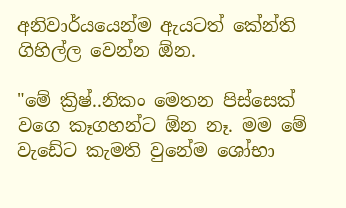අනිවාර්යයෙන්ම ඇයටත් කේන්ති ගිහිල්ල වෙන්න ඕන.

"මේ ක්‍රිෂ්..නිකං මෙතන පිස්සෙක් වගෙ කෑගහන්ට ඕන නෑ. මම මේ වැඩේට කැමති වුනේම ශෝභා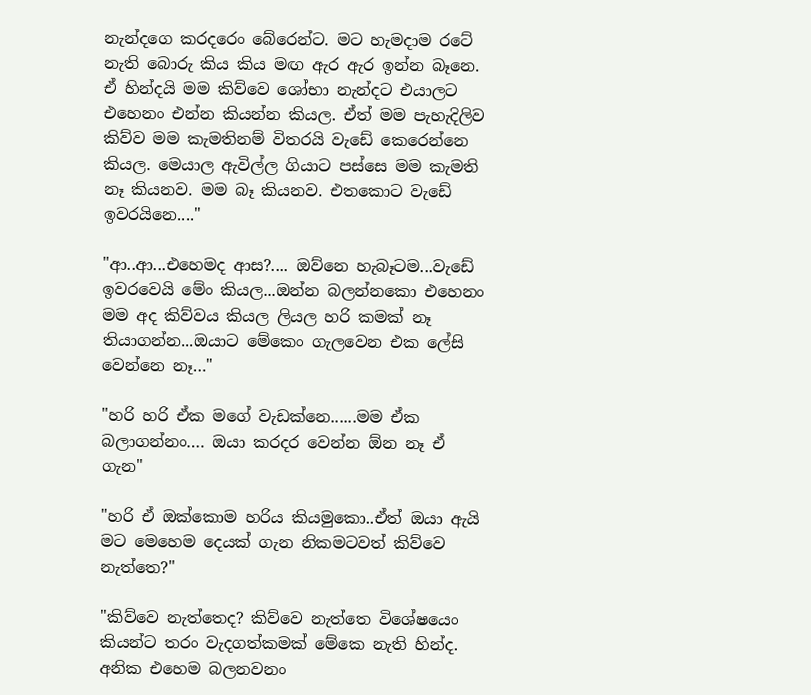නැන්දගෙ කරදරෙං බේරෙන්ට. මට හැමදාම රටේ නැති බොරු කිය කිය මඟ ඇර ඇර ඉන්න බෑනෙ. ඒ හින්දයි මම කිව්වෙ ශෝභා නැන්දට එයාලට එහෙනං එන්න කියන්න කියල. ඒත් මම පැහැදිලිව කිව්ව මම කැමතිනම් විතරයි වැඩේ කෙරෙන්නෙ කියල. මෙයාල ඇවිල්ල ගියාට පස්සෙ මම කැමති නෑ කියනව. මම බෑ කියනව. එතකොට වැඩේ ඉවරයිනෙ...."

"ආ..ආ...එහෙමද ආස?.... ඔව්නෙ හැබෑටම...වැඩේ ඉවරවෙයි මේං කියල...ඔන්න බලන්නකො එහෙනං මම අද කිව්වය කියල ලියල හරි කමක් නෑ තියාගන්න...ඔයාට මේකෙං ගැලවෙන එක ලේසි වෙන්නෙ නෑ…"

"හරි හරි ඒක මගේ වැඩක්නෙ......මම ඒක බලාගන්නං…. ඔයා කරදර වෙන්න ඕන නෑ ඒ ගැන"

"හරි ඒ ඔක්කොම හරිය කියමුකො..ඒත් ඔයා ඇයි මට මෙහෙම දෙයක් ගැන නිකමටවත් කිව්වෙ නැත්තෙ?"

"කිව්වෙ නැත්තෙද? කිව්වෙ නැත්තෙ විශේෂයෙං කියන්ට තරං වැදගත්කමක් මේකෙ නැති හින්ද. අනික එහෙම බලනවනං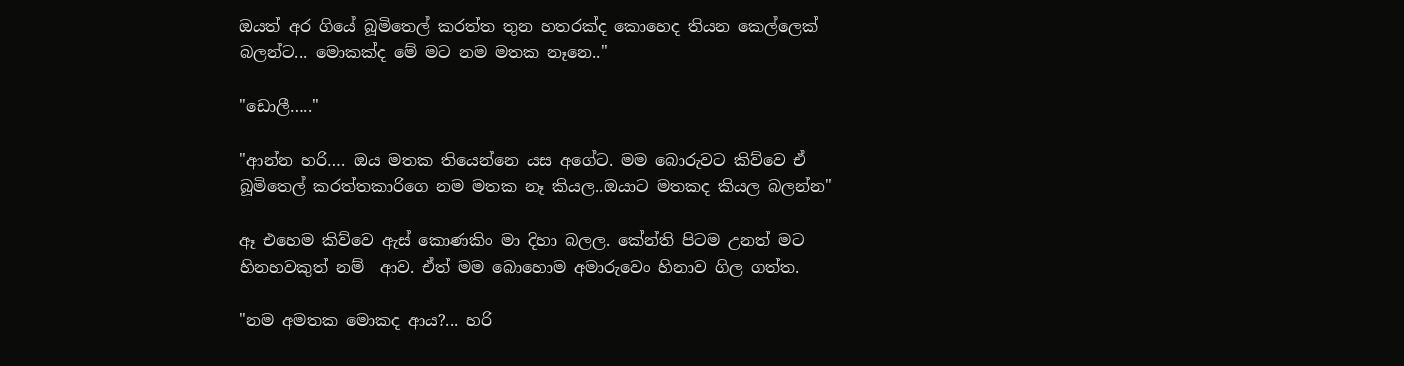ඔයත් අර ගියේ බූමිතෙල් කරත්ත තුන හතරක්ද කොහෙද තියන කෙල්ලෙක් බලන්ට... මොකක්ද මේ මට නම මතක නෑනෙ.."

"ඩොලී….."

"ආන්න හරි…. ඔය මතක තියෙන්නෙ යස අගේට. මම බොරුවට කිව්වෙ ඒ බූමිතෙල් කරත්තකාරිගෙ නම මතක නෑ කියල..ඔයාට මතකද කියල බලන්න"

ඈ එහෙම කිව්වෙ ඇස් කොණකිං මා දිහා බලල. කේන්ති පිටම උනත් මට හිනහවකුත් නම්  ආව. ඒත් මම බොහොම අමාරුවෙං හිනාව ගිල ගත්ත.

"නම අමතක මොකද ආය?... හරි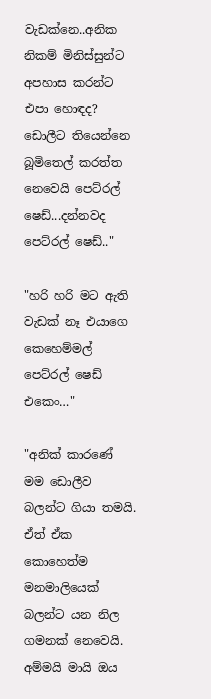වැඩක්නෙ..අනික නිකම් මිනිස්සුන්ට අපහාස කරන්ට එපා හොඳද? ඩොලීට තියෙන්නෙ බූමිතෙල් කරත්ත නෙවෙයි පෙට්රල් ෂෙඩ්...දන්නවද පෙට්රල් ෂෙඩ්.."

"හරි හරි මට ඇති වැඩක් නෑ එයාගෙ කෙහෙම්මල් පෙට්රල් ෂෙඩ් එකෙං…"

"අනික් කාරණේ මම ඩොලීව බලන්ට ගියා තමයි. ඒත් ඒක කොහෙත්ම මනමාලියෙක් බලන්ට යන නිල ගමනක් නෙවෙයි. අම්මයි මායි ඔය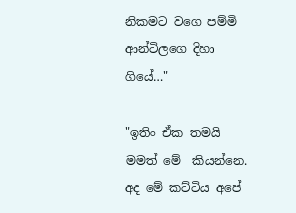නිකමට වගෙ පම්මි ආන්ටිලගෙ දිහා ගියේ…"

"ඉතිං ඒක තමයි මමත් මේ  කියන්නෙ. අද මේ කට්ටිය අපේ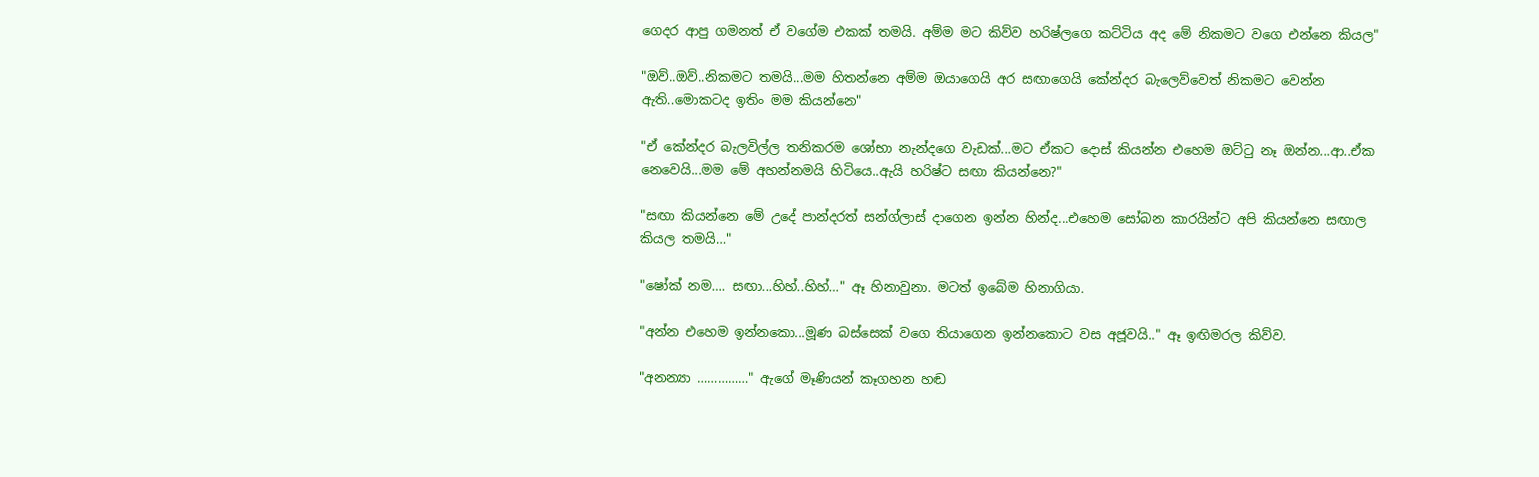ගෙදර ආපු ගමනත් ඒ වගේම එකක් තමයි. අම්ම මට කිව්ව හරිෂ්ලගෙ කට්ටිය අද මේ නිකමට වගෙ එන්නෙ කියල"

"ඔව්..ඔව්..නිකමට තමයි...මම හිතන්නෙ අම්ම ඔයාගෙයි අර සඟාගෙයි කේන්දර බැලෙව්වෙත් නිකමට වෙන්න ඇති..මොකටද ඉතිං මම කියන්නෙ"

"ඒ කේන්දර බැලවිල්ල තනිකරම ශෝභා නැන්දගෙ වැඩක්...මට ඒකට දොස් කියන්න එහෙම ඔට්ටු නෑ ඔන්න...ආ..ඒක නෙවෙයි...මම මේ අහන්නමයි හිටියෙ..ඇයි හරිෂ්ට සඟා කියන්නෙ?"

"සඟා කියන්නෙ මේ උදේ පාන්දරත් සන්ග්ලාස් දාගෙන ඉන්න හින්ද...එහෙම සෝබන කාරයින්ට අපි කියන්නෙ සඟාල කියල තමයි…"

"ෂෝක් නම…. සඟා...හිහ්..හිහ්…" ඈ හිනාවුනා. මටත් ඉබේම හිනාගියා.

"අන්න එහෙම ඉන්නකො...මූණ බස්සෙක් වගෙ තියාගෙන ඉන්නකොට වස අජූවයි.." ඈ ඉඟිමරල කිව්ව.

"අනන්‍යා ……………" ඇගේ මෑණියන් කෑගහන හඬ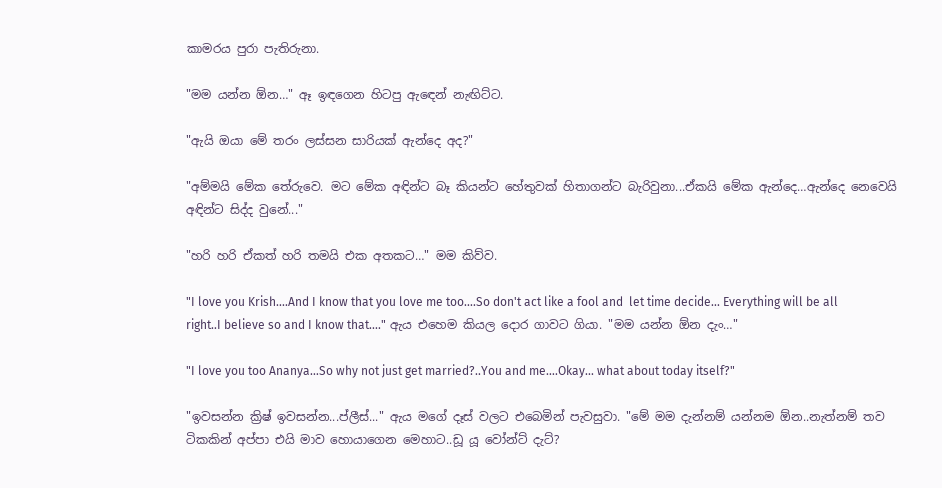කාමරය පුරා පැතිරුනා.

"මම යන්න ඕන…" ඈ ඉඳගෙන හිටපු ඇඳෙන් නැඟිට්ට.

"ඇයි ඔයා මේ තරං ලස්සන සාරියක් ඇන්දෙ අද?"

"අම්මයි මේක තේරුවෙ. මට මේක අඳින්ට බෑ කියන්ට හේතුවක් හිතාගන්ට බැරිවුනා...ඒකයි මේක ඇන්දෙ…ඇන්දෙ නෙවෙයි අඳින්ට සිද්ද වුනේ..."

"හරි හරි ඒකත් හරි තමයි එක අතකට…" මම කිව්ව.

"I love you Krish....And I know that you love me too....So don't act like a fool and  let time decide... Everything will be all right..I believe so and I know that...." ඇය එහෙම කියල දොර ගාවට ගියා. "මම යන්න ඕන දැං…"

"I love you too Ananya…So why not just get married?..You and me….Okay... what about today itself?"

"ඉවසන්න ක්‍රිෂ් ඉවසන්න...ප්ලීස්..." ඇය මගේ දෑස් වලට එබෙමින් පැවසුවා. "මේ මම දැන්නම් යන්නම ඕන..නැත්නම් තව ටිකකින් අප්පා එයි මාව හොයාගෙන මෙහාට..ඩූ යූ වෝන්ට් දැට්?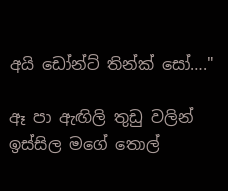අයි ඩෝන්ට් තින්ක් සෝ…."

ඈ පා ඇඟිලි තුඩු වලින් ඉස්සිල මගේ තොල්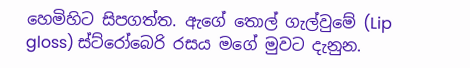හෙමිහිට සිපගත්ත. ඇගේ තොල් ගැල්වුමේ (Lip gloss) ස්ට්රෝබෙරි රසය මගේ මුවට දැනුන.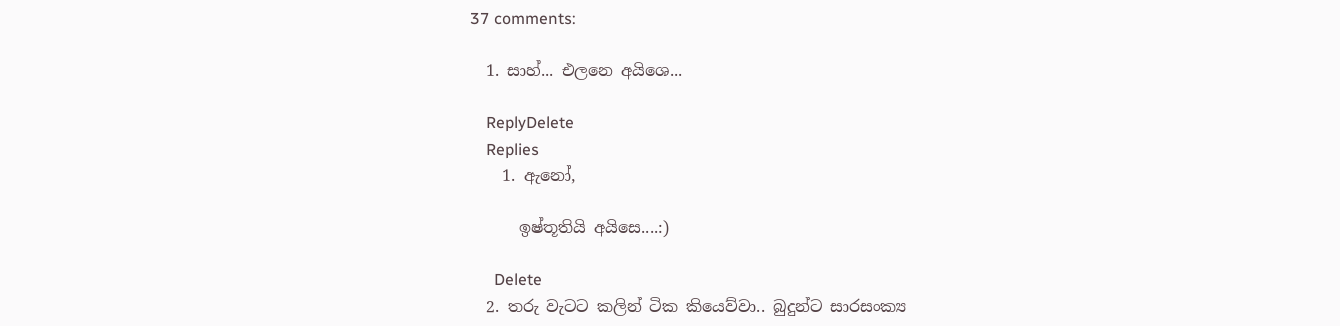37 comments:

  1. සාහ්... එලනෙ අයිශෙ...

    ReplyDelete
    Replies
    1. ඇනෝ,

      ඉෂ්තූතියි අයිසෙ....:)

      Delete
  2. තරු වැටට කලින් ටික කියෙව්වා.. බුදුන්ට සාරසංක්‍ය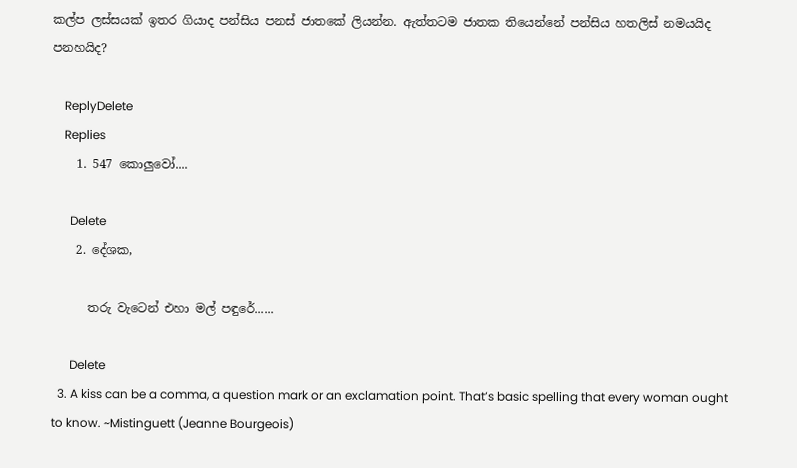කල්ප ලස්සයක් ඉතර ගියාද පන්සිය පනස් ජාතකේ ලියන්න. ඇත්තටම ජාතක තියෙන්නේ පන්සිය හතලිස් නමයයිද පනහයිද?

    ReplyDelete
    Replies
    1. 547 කොලුවෝ....

      Delete
    2. දේශක,

      තරු වැටෙන් එහා මල් පඳුරේ......

      Delete
  3. A kiss can be a comma, a question mark or an exclamation point. That’s basic spelling that every woman ought to know. ~Mistinguett (Jeanne Bourgeois)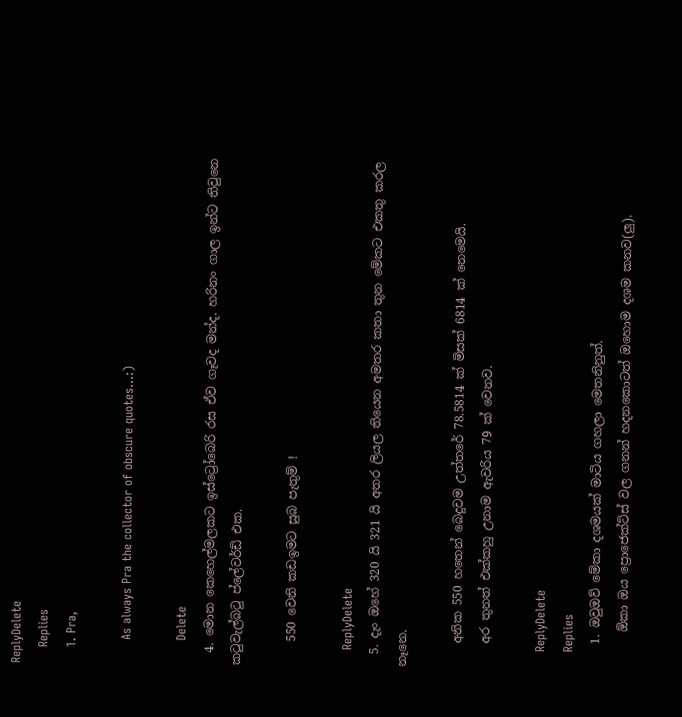ReplyDelete
    Replies
    1. Pra,

      As always Pra the collector of obscure quotes...:)

      Delete
  4. මොන කෙහෙල්මලකට ඉස්ට්‍රෝබෙරි රස ඒව ගෑවද මන්ද. හරිනං ගාල ඉන්ට තිවුනෙ කටුවැල්බටු ප්ලේවර්ඩ් එක.

    550 වෙනි කඩඉමට සුබ පැතුම් !

    ReplyDelete
  5. දැං ඔහේ 320 යි 321 යි අතර ලියල තියෙන අමතර කතා තුන මේකට එකතු කරල නෑනෙ.

    අනික 550 හතෙන් බෙදුවම උත්තරේ 78.5814 ක් මිසක් 6814 ක් නෙමෙයි.
    අර තුනත් එක්කහු උනාම ඇවරිය 79 ක් වෙනව.

    ReplyDelete
    Replies
    1. ඔවුඔව් මේකා දශමයක් මාටිය ගහලා මෙතනිනුත්.
      ඕකා ඔය ප්‍රොජෙක්ට්ස් වල ගනන් හදනකොටත් ඔහොම දශම කනව(ලු).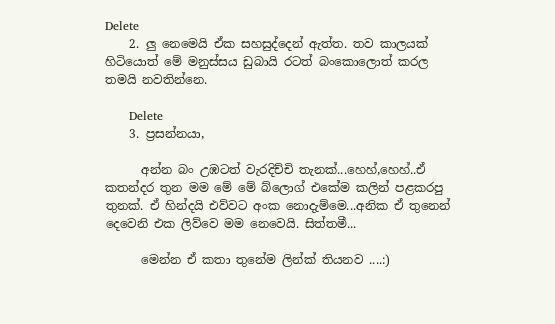Delete
    2. ලු නෙමෙයි ඒක සහසුද්දෙන් ඇත්ත. තව කාලයක් හිටියොත් මේ මනුස්සය ඩුබායි රටත් බංකොලොත් කරල තමයි නවතින්නෙ.

      Delete
    3. ප්‍රසන්නයා,

      අන්න බං උඹටත් වැරදිච්චි තැනක්...හෙහ්,හෙහ්..ඒ කතන්දර තුන මම මේ මේ බ්ලොග් එකේම කලින් පළකරපු තුනක්. ඒ හින්දයි එව්වට අංක නොදැම්මෙ...අනික ඒ තුනෙන් දෙවෙනි එක ලිව්වෙ මම නෙවෙයි. සිත්තමී...

      මෙන්න ඒ කතා තුනේම ලින්ක් තියනව ....:)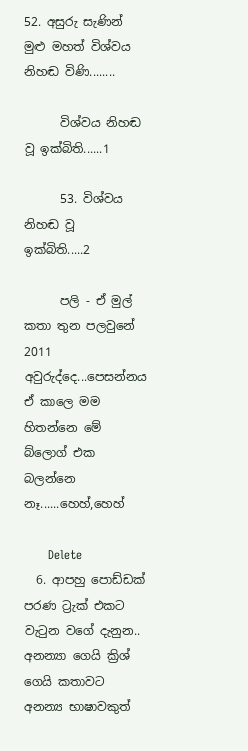52. අසුරු සැණින් මුළු මහත් විශ්වය නිහඬ විණි........

      විශ්වය නිහඬ වූ ඉක්බිති......1

      53. විශ්වය නිහඬ වූ ඉක්බිති.....2

      පලි - ඒ මුල් කතා තුන පලවුනේ 2011 අවුරුද්දෙ...පෙසන්නය ඒ කාලෙ මම හිතන්නෙ මේ බ්ලොග් එක බලන්නෙ නෑ......හෙහ්,හෙහ්

      Delete
  6. ආපහු පොඩ්ඩක් පරණ ට්‍රැක් එකට වැටුන වගේ දැනුන.. අනන්‍යා ගෙයි ක්‍රිශ් ගෙයි කතාවට අනන්‍ය භාෂාවකුත්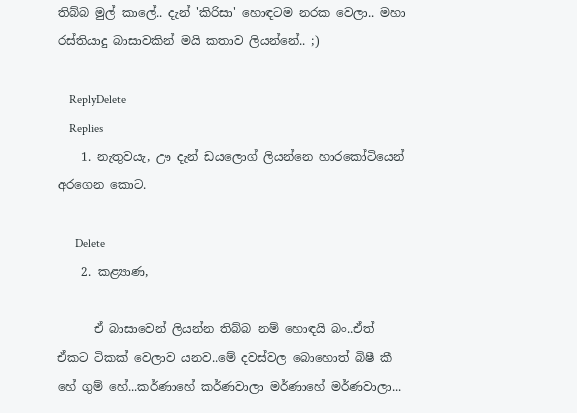තිබ්බ මුල් කාලේ.. දැන් 'කිරිසා' හොඳටම නරක වෙලා.. මහා රස්තියාදු බාසාවකින් මයි කතාව ලියන්නේ.. ;)

    ReplyDelete
    Replies
    1. නැතුවයැ, ඌ දැන් ඩයලොග් ලියන්නෙ හාරකෝටියෙන් අරගෙන කොට.

      Delete
    2. කළ්‍යාණ,

      ඒ බාසාවෙන් ලියන්න තිබ්බ නම් හොඳයි බං..ඒත් ඒකට ටිකක් වෙලාව යනව..මේ දවස්වල බොහොත් බිෂී කී හේ ගුම් හේ...කර්ණාහේ කර්ණවාලා මර්ණාහේ මර්ණවාලා...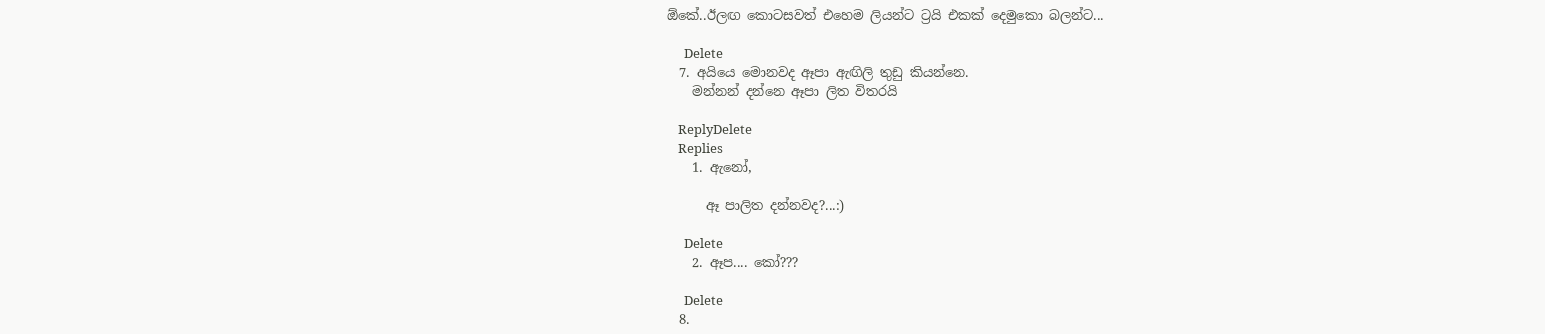ඕකේ..ඊලඟ කොටසවත් එහෙම ලියන්ට ට්‍රයි එකක් දෙමුකො බලන්ට...

      Delete
  7. අයියෙ මොනවද ඈපා ඇඟිලි තුඩු කියන්නෙ.
    මන්නන් දන්නෙ ඈපා ලිත විතරයි

    ReplyDelete
    Replies
    1. ඇනෝ,

      ඈ පාලිත දන්නවද?...:)

      Delete
    2. ඈප.... කෝ???

      Delete
  8.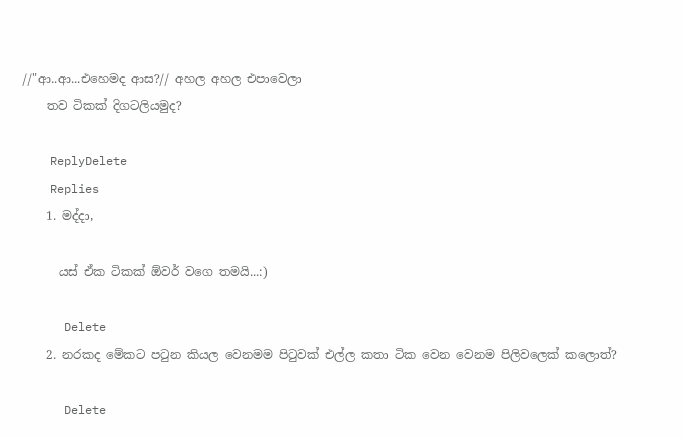//"ආ..ආ...එහෙමද ආස?// අහල අහල එපාවෙලා
    තව ටිකක් දිගටලියමුද?

    ReplyDelete
    Replies
    1. මද්දා,

      යස් ඒක ටිකක් ඕවර් වගෙ තමයි...:)

      Delete
    2. නරකද මේකට පටුන කියල වෙනමම පිටුවක් එල්ල කතා ටික වෙන වෙනම පිලිවලෙක් කලොත්?

      Delete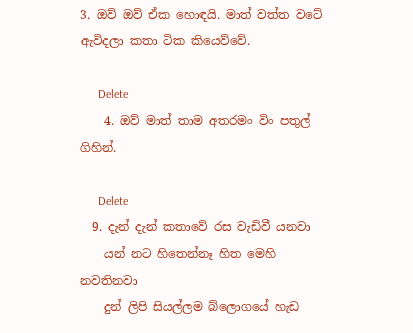3. ඔව් ඔව් ඒක හොඳයි. මාත් වත්ත වටේ ඇවිදලා කතා ටික කියෙව්වේ.

      Delete
    4. ඔව් මාත් තාම අතරමං විං පතුල් ගිහින්.

      Delete
  9. දැන් දැන් කතාවේ රස වැඩිවී යනවා
    යන් නට හිතෙන්නෑ හිත මෙහි නවතිනවා
    දුන් ලිපි සියල්ලම බ්ලොගයේ හැඩ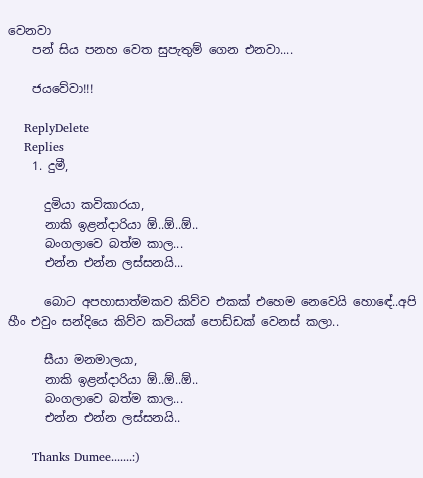වෙනවා
    පන් සිය පනහ වෙත සුපැතුම් ගෙන එනවා....

    ජයවේවා!!!

    ReplyDelete
    Replies
    1. දුමී,

      දුමියා කවිකාරයා,
      නාකි ඉළන්දාරියා ඕ..ඕ..ඕ..
      බංගලාවෙ බත්ම කාල...
      එන්න එන්න ලස්සනයි...

      බොට අපහාසාත්මකව කිව්ව එකක් එහෙම නෙවෙයි හොඳේ..අපි හීං එවුං සන්දියෙ කිව්ව කවියක් පොඩ්ඩක් වෙනස් කලා..

      සීයා මනමාලයා,
      නාකි ඉළන්දාරියා ඕ..ඕ..ඕ..
      බංගලාවෙ බත්ම කාල...
      එන්න එන්න ලස්සනයි..

      Thanks Dumee.......:)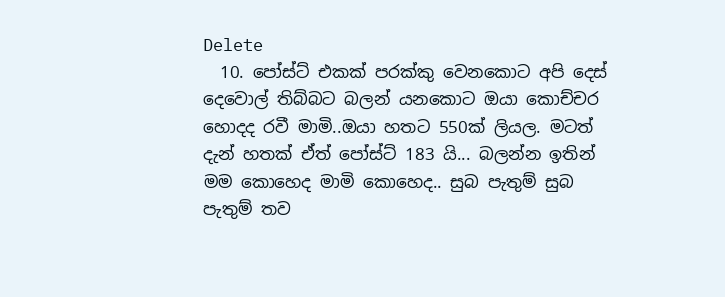Delete
  10. පෝස්ට් එකක් පරක්කු වෙනකොට අපි දෙස් දෙවොල් තිබ්බට බලන් යනකොට ඔයා කොච්චර හොදද රවී මාමි..ඔයා හතට 550ක් ලියල. මටත් දැන් හතක් ඒත් පෝස්ට් 183 යි... බලන්න ඉතින් මම කොහෙද මාමි කොහෙද.. සුබ පැතුම් සුබ පැතුම් තව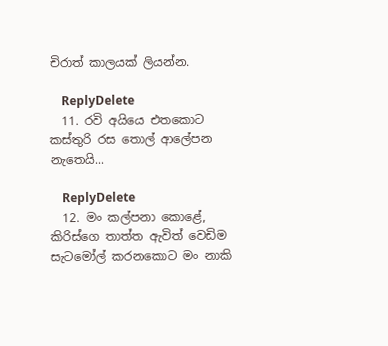චිරාත් කාලයක් ලියන්න.

    ReplyDelete
  11. රවි අයියෙ එතකොට කස්තුරි රස තොල් ආලේපන නැතෙයි...

    ReplyDelete
  12. මං කල්පනා කොළේ, කිරිස්ගෙ තාත්ත ඇවිත් වෙඩිම සැටමෝල් කරනකොට මං නාකි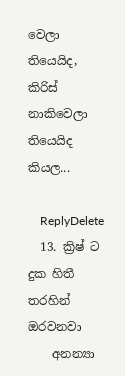වෙලා තියෙයිද, කිරිස් නාකිවෙලා තියෙයිද කියල...

    ReplyDelete
  13. ක්‍රිෂ් ට දුක හිතී තරහින් ඔරවනවා
    අනන්‍යා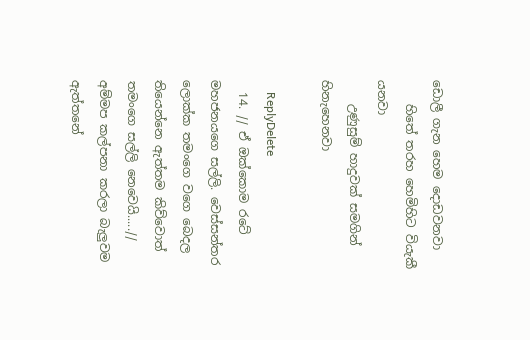ඩොලී ගැන හෙම දොඩවනවා
    හිතේ තරහ හෙමිහිට වියැකී යනවා
    උණුසුම් හාදුවක් සමගින් හිනැහෙනවා

    ReplyDelete
  14. // ඒ ඔක්කොම රටේ මහජනයගෙ සල්ලි. වෙස්සන්තර ලොක්ක තමංගෙ වගෙ බෙදල තියෙන්නෙ ඇත්තම කිව්වොත් තමංගෙ සල්ලි නෙවෙයි.....// අම්මප කල්පනා කරලා බැලුවම ඇත්තනේ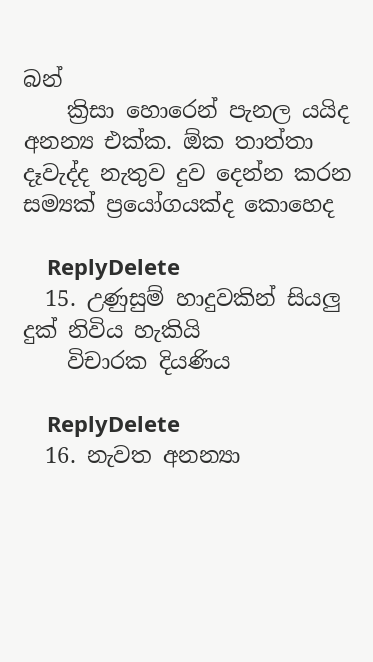බන්
    ක්‍රිසා හොරෙන් පැනල යයිද අනන්‍ය එක්ක. ඕක තාත්තා දෑවැද්ද නැතුව දුව දෙන්න කරන සම්‍යක් ප්‍රයෝගයක්ද කොහෙද

    ReplyDelete
  15. උණුසුම් හාදුවකින් සියලු දුක් නිවිය හැකියි
    විචාරක දියණිය

    ReplyDelete
  16. නැවත අනන්‍යා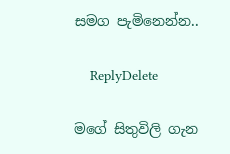සමග පැමිනෙන්න..

    ReplyDelete

මගේ සිතුවිලි ගැන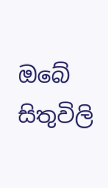ඔබේ සිතුවිලි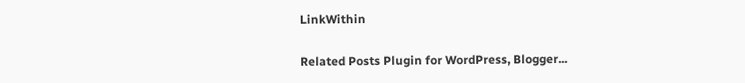LinkWithin

Related Posts Plugin for WordPress, Blogger...